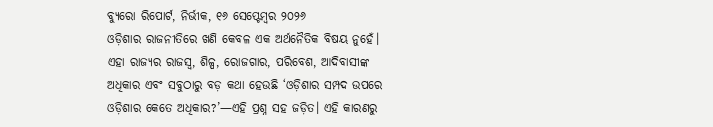ବ୍ୟୁରୋ ରିପୋର୍ଟ, ନିର୍ଭୀକ, ୧୬ ସେପ୍ଟେମ୍ବର ୨୦୨୬
ଓଡ଼ିଶାର ରାଜନୀତିରେ ଖଣି କେବଳ ଏକ ଅର୍ଥନୈତିକ ବିଷୟ ନୁହେଁ। ଏହା ରାଜ୍ୟର ରାଜସ୍ୱ, ଶିଳ୍ପ, ରୋଜଗାର, ପରିବେଶ, ଆଦିବାସୀଙ୍କ ଅଧିକାର ଏବଂ ସବୁଠାରୁ ବଡ଼ କଥା ହେଉଛି ‘ଓଡ଼ିଶାର ସମ୍ପଦ ଉପରେ ଓଡ଼ିଶାର କେତେ ଅଧିକାର?’—ଏହି ପ୍ରଶ୍ନ ସହ ଜଡ଼ିତ। ଏହି କାରଣରୁ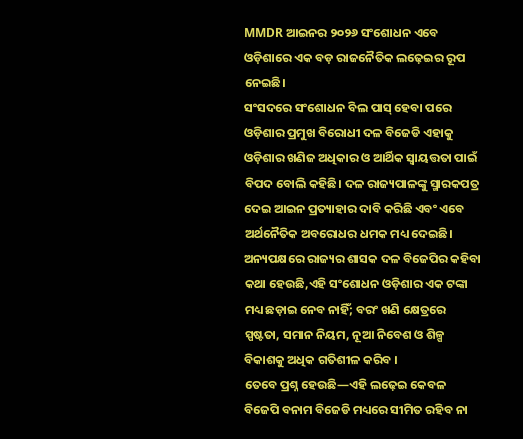MMDR ଆଇନର ୨୦୨୬ ସଂଶୋଧନ ଏବେ ଓଡ଼ିଶାରେ ଏକ ବଡ଼ ରାଜନୈତିକ ଲଢ଼େଇର ରୂପ ନେଇଛି।
ସଂସଦରେ ସଂଶୋଧନ ବିଲ ପାସ୍ ହେବା ପରେ ଓଡ଼ିଶାର ପ୍ରମୁଖ ବିରୋଧୀ ଦଳ ବିଜେଡି ଏହାକୁ ଓଡ଼ିଶାର ଖଣିଜ ଅଧିକାର ଓ ଆର୍ଥିକ ସ୍ୱାୟତ୍ତତା ପାଇଁ ବିପଦ ବୋଲି କହିଛି। ଦଳ ରାଜ୍ୟପାଳଙ୍କୁ ସ୍ମାରକପତ୍ର ଦେଇ ଆଇନ ପ୍ରତ୍ୟାହାର ଦାବି କରିଛି ଏବଂ ଏବେ ଅର୍ଥନୈତିକ ଅବରୋଧର ଧମକ ମଧ୍ୟ ଦେଇଛି। ଅନ୍ୟପକ୍ଷରେ ରାଜ୍ୟର ଶାସକ ଦଳ ବିଜେପିର କହିବା କଥା ହେଉଛି,ଏହି ସଂଶୋଧନ ଓଡ଼ିଶାର ଏକ ଟଙ୍କା ମଧ୍ୟ ଛଡ଼ାଇ ନେବ ନାହିଁ; ବରଂ ଖଣି କ୍ଷେତ୍ରରେ ସ୍ପଷ୍ଟତା, ସମାନ ନିୟମ, ନୂଆ ନିବେଶ ଓ ଶିଳ୍ପ ବିକାଶକୁ ଅଧିକ ଗତିଶୀଳ କରିବ ।
ତେବେ ପ୍ରଶ୍ନ ହେଉଛି—ଏହି ଲଢ଼େଇ କେବଳ ବିଜେପି ବନାମ ବିଜେଡି ମଧ୍ୟରେ ସୀମିତ ରହିବ ନା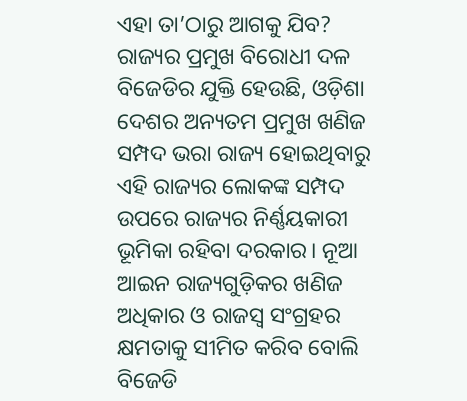ଏହା ତା’ଠାରୁ ଆଗକୁ ଯିବ?
ରାଜ୍ୟର ପ୍ରମୁଖ ବିରୋଧୀ ଦଳ ବିଜେଡିର ଯୁକ୍ତି ହେଉଛି, ଓଡ଼ିଶା ଦେଶର ଅନ୍ୟତମ ପ୍ରମୁଖ ଖଣିଜ ସମ୍ପଦ ଭରା ରାଜ୍ୟ ହୋଇଥିବାରୁ ଏହି ରାଜ୍ୟର ଲୋକଙ୍କ ସମ୍ପଦ ଉପରେ ରାଜ୍ୟର ନିର୍ଣ୍ଣୟକାରୀ ଭୂମିକା ରହିବା ଦରକାର। ନୂଆ ଆଇନ ରାଜ୍ୟଗୁଡ଼ିକର ଖଣିଜ ଅଧିକାର ଓ ରାଜସ୍ୱ ସଂଗ୍ରହର କ୍ଷମତାକୁ ସୀମିତ କରିବ ବୋଲି ବିଜେଡି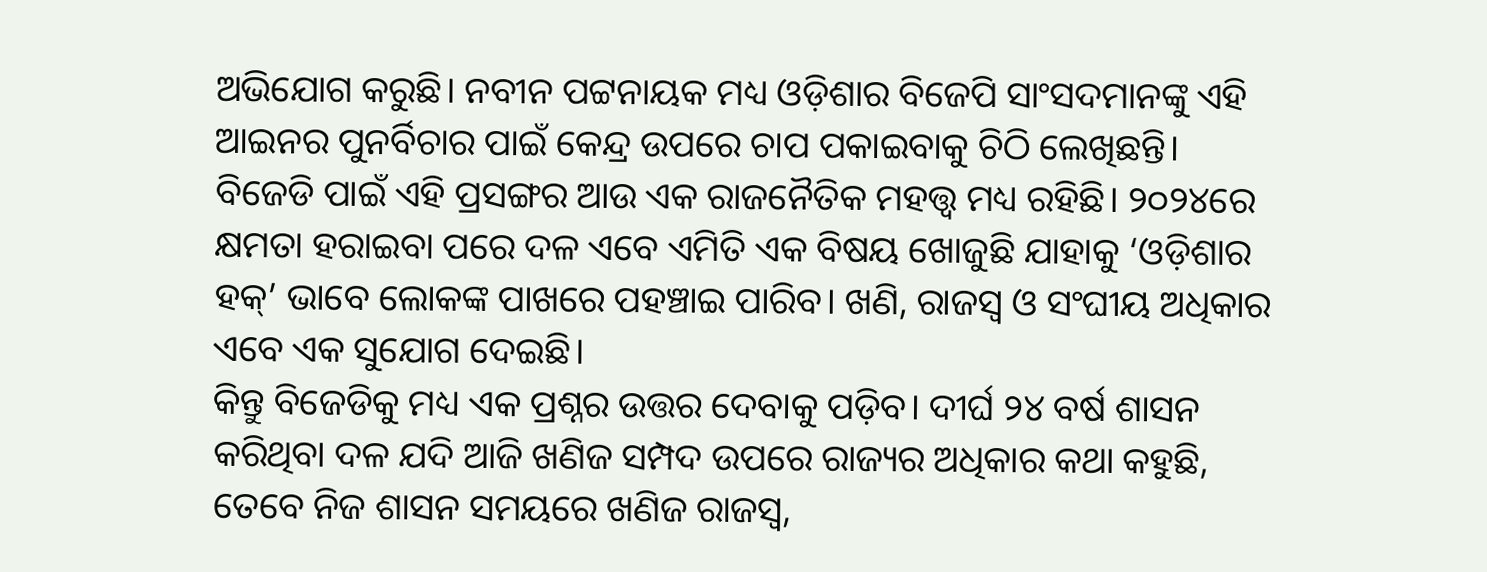ଅଭିଯୋଗ କରୁଛି। ନବୀନ ପଟ୍ଟନାୟକ ମଧ୍ୟ ଓଡ଼ିଶାର ବିଜେପି ସାଂସଦମାନଙ୍କୁ ଏହି ଆଇନର ପୁନର୍ବିଚାର ପାଇଁ କେନ୍ଦ୍ର ଉପରେ ଚାପ ପକାଇବାକୁ ଚିଠି ଲେଖିଛନ୍ତି।
ବିଜେଡି ପାଇଁ ଏହି ପ୍ରସଙ୍ଗର ଆଉ ଏକ ରାଜନୈତିକ ମହତ୍ତ୍ୱ ମଧ୍ୟ ରହିଛି। ୨୦୨୪ରେ କ୍ଷମତା ହରାଇବା ପରେ ଦଳ ଏବେ ଏମିତି ଏକ ବିଷୟ ଖୋଜୁଛି ଯାହାକୁ ‘ଓଡ଼ିଶାର ହକ୍’ ଭାବେ ଲୋକଙ୍କ ପାଖରେ ପହଞ୍ଚାଇ ପାରିବ। ଖଣି, ରାଜସ୍ୱ ଓ ସଂଘୀୟ ଅଧିକାର ଏବେ ଏକ ସୁଯୋଗ ଦେଇଛି।
କିନ୍ତୁ ବିଜେଡିକୁ ମଧ୍ୟ ଏକ ପ୍ରଶ୍ନର ଉତ୍ତର ଦେବାକୁ ପଡ଼ିବ। ଦୀର୍ଘ ୨୪ ବର୍ଷ ଶାସନ କରିଥିବା ଦଳ ଯଦି ଆଜି ଖଣିଜ ସମ୍ପଦ ଉପରେ ରାଜ୍ୟର ଅଧିକାର କଥା କହୁଛି, ତେବେ ନିଜ ଶାସନ ସମୟରେ ଖଣିଜ ରାଜସ୍ୱ,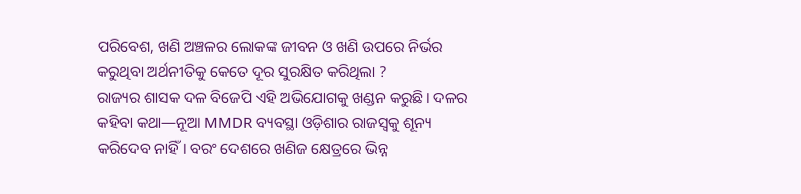ପରିବେଶ, ଖଣି ଅଞ୍ଚଳର ଲୋକଙ୍କ ଜୀବନ ଓ ଖଣି ଉପରେ ନିର୍ଭର କରୁଥିବା ଅର୍ଥନୀତିକୁ କେତେ ଦୂର ସୁରକ୍ଷିତ କରିଥିଲା ?
ରାଜ୍ୟର ଶାସକ ଦଳ ବିଜେପି ଏହି ଅଭିଯୋଗକୁ ଖଣ୍ଡନ କରୁଛି। ଦଳର କହିବା କଥା—ନୂଆ MMDR ବ୍ୟବସ୍ଥା ଓଡ଼ିଶାର ରାଜସ୍ୱକୁ ଶୂନ୍ୟ କରିଦେବ ନାହିଁ। ବରଂ ଦେଶରେ ଖଣିଜ କ୍ଷେତ୍ରରେ ଭିନ୍ନ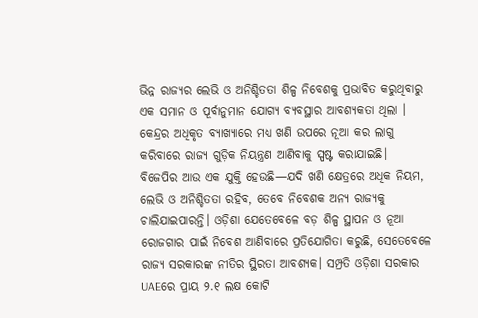ଭିନ୍ନ ରାଜ୍ୟର ଲେଭି ଓ ଅନିଶ୍ଚିତତା ଶିଳ୍ପ ନିବେଶକୁ ପ୍ରଭାବିତ କରୁଥିବାରୁ ଏକ ସମାନ ଓ ପୂର୍ବାନୁମାନ ଯୋଗ୍ୟ ବ୍ୟବସ୍ଥାର ଆବଶ୍ୟକତା ଥିଲା । କେନ୍ଦ୍ରର ଅଧିକୃତ ବ୍ୟାଖ୍ୟାରେ ମଧ୍ୟ ଖଣି ଉପରେ ନୂଆ କର ଲାଗୁ କରିବାରେ ରାଜ୍ୟ ଗୁଡ଼ିକ ନିୟନ୍ତ୍ରଣ ଆଣିବାକୁ ସ୍ପଷ୍ଟ କରାଯାଇଛି।
ବିଜେପିର ଆଉ ଏକ ଯୁକ୍ତି ହେଉଛି—ଯଦି ଖଣି କ୍ଷେତ୍ରରେ ଅଧିକ ନିୟମ, ଲେଭି ଓ ଅନିଶ୍ଚିତତା ରହିବ, ତେବେ ନିବେଶକ ଅନ୍ୟ ରାଜ୍ୟକୁ ଚାଲିଯାଇପାରନ୍ତି। ଓଡ଼ିଶା ଯେତେବେଳେ ବଡ଼ ଶିଳ୍ପ ସ୍ଥାପନ ଓ ନୂଆ ରୋଜଗାର ପାଇଁ ନିବେଶ ଆଣିବାରେ ପ୍ରତିଯୋଗିତା କରୁଛି, ସେତେବେଳେ ରାଜ୍ୟ ସରକାରଙ୍କ ନୀତିର ସ୍ଥିରତା ଆବଶ୍ୟକ। ସମ୍ପ୍ରତି ଓଡ଼ିଶା ସରକାର UAEରେ ପ୍ରାୟ ୨.୧ ଲକ୍ଷ କୋଟି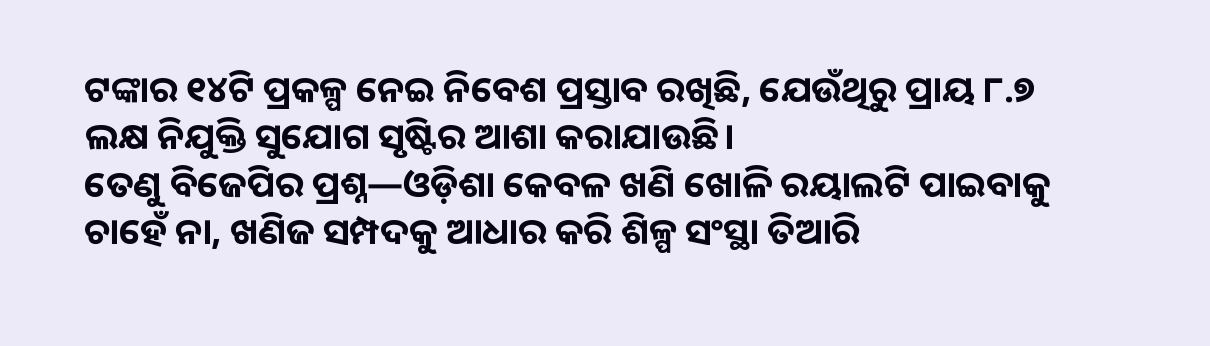ଟଙ୍କାର ୧୪ଟି ପ୍ରକଳ୍ପ ନେଇ ନିବେଶ ପ୍ରସ୍ତାବ ରଖିଛି, ଯେଉଁଥିରୁ ପ୍ରାୟ ୮.୭ ଲକ୍ଷ ନିଯୁକ୍ତି ସୁଯୋଗ ସୃଷ୍ଟିର ଆଶା କରାଯାଉଛି।
ତେଣୁ ବିଜେପିର ପ୍ରଶ୍ନ—ଓଡ଼ିଶା କେବଳ ଖଣି ଖୋଳି ରୟାଲଟି ପାଇବାକୁ ଚାହେଁ ନା, ଖଣିଜ ସମ୍ପଦକୁ ଆଧାର କରି ଶିଳ୍ପ ସଂସ୍ଥା ତିଆରି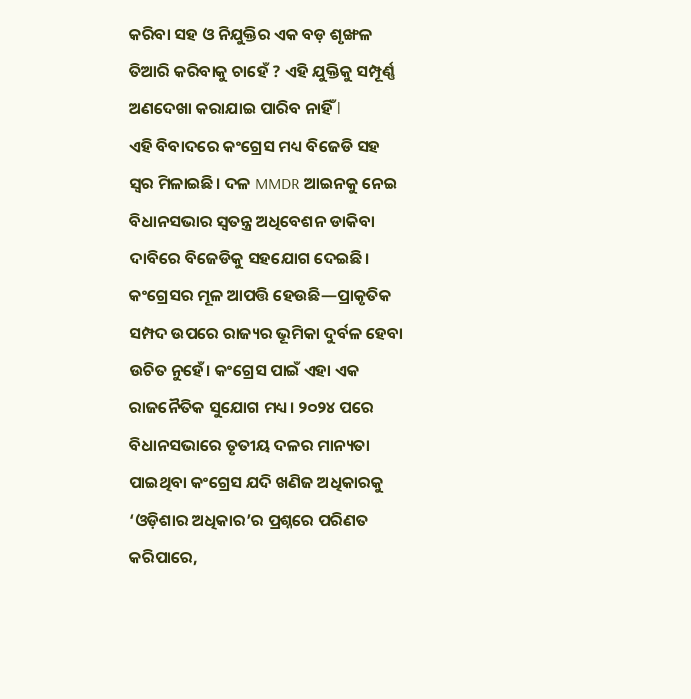କରିବା ସହ ଓ ନିଯୁକ୍ତିର ଏକ ବଡ଼ ଶୃଙ୍ଖଳ ତିଆରି କରିବାକୁ ଚାହେଁ ? ଏହି ଯୁକ୍ତିକୁ ସମ୍ପୂର୍ଣ୍ଣ ଅଣଦେଖା କରାଯାଇ ପାରିବ ନାହିଁ l
ଏହି ବିବାଦରେ କଂଗ୍ରେସ ମଧ୍ୟ ବିଜେଡି ସହ ସ୍ୱର ମିଳାଇଛି। ଦଳ MMDR ଆଇନକୁ ନେଇ ବିଧାନସଭାର ସ୍ୱତନ୍ତ୍ର ଅଧିବେଶନ ଡାକିବା ଦାବିରେ ବିଜେଡିକୁ ସହଯୋଗ ଦେଇଛି। କଂଗ୍ରେସର ମୂଳ ଆପତ୍ତି ହେଉଛି—ପ୍ରାକୃତିକ ସମ୍ପଦ ଉପରେ ରାଜ୍ୟର ଭୂମିକା ଦୁର୍ବଳ ହେବା ଉଚିତ ନୁହେଁ। କଂଗ୍ରେସ ପାଇଁ ଏହା ଏକ ରାଜନୈତିକ ସୁଯୋଗ ମଧ୍ୟ। ୨୦୨୪ ପରେ ବିଧାନସଭାରେ ତୃତୀୟ ଦଳର ମାନ୍ୟତା ପାଇଥିବା କଂଗ୍ରେସ ଯଦି ଖଣିଜ ଅଧିକାରକୁ ‘ଓଡ଼ିଶାର ଅଧିକାର’ର ପ୍ରଶ୍ନରେ ପରିଣତ କରିପାରେ,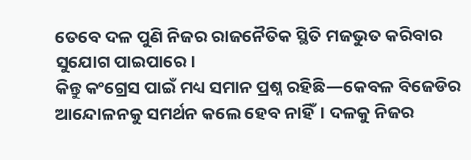ତେବେ ଦଳ ପୁଣି ନିଜର ରାଜନୈତିକ ସ୍ଥିତି ମଜଭୁତ କରିବାର ସୁଯୋଗ ପାଇପାରେ।
କିନ୍ତୁ କଂଗ୍ରେସ ପାଇଁ ମଧ୍ୟ ସମାନ ପ୍ରଶ୍ନ ରହିଛି—କେବଳ ବିଜେଡିର ଆନ୍ଦୋଳନକୁ ସମର୍ଥନ କଲେ ହେବ ନାହିଁ। ଦଳକୁ ନିଜର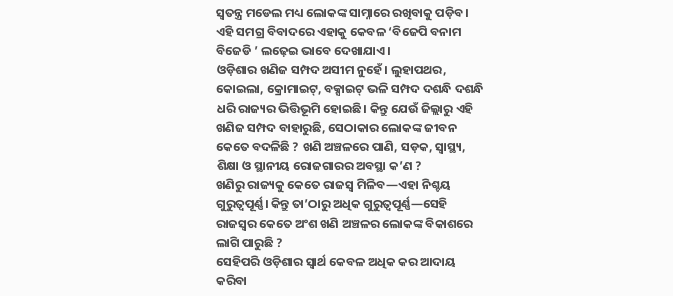ସ୍ୱତନ୍ତ୍ର ମଡେଲ ମଧ୍ୟ ଲୋକଙ୍କ ସାମ୍ନାରେ ରଖିବାକୁ ପଡ଼ିବ। ଏହି ସମଗ୍ର ବିବାଦରେ ଏହାକୁ କେବଳ ‘ବିଜେପି ବନାମ ବିଜେଡି ’ ଲଢ଼େଇ ଭାବେ ଦେଖାଯାଏ।
ଓଡ଼ିଶାର ଖଣିଜ ସମ୍ପଦ ଅସୀମ ନୁହେଁ। ଲୁହାପଥର, କୋଇଲା, କ୍ରୋମାଇଟ୍, ବକ୍ସାଇଟ୍ ଭଳି ସମ୍ପଦ ଦଶନ୍ଧି ଦଶନ୍ଧି ଧରି ରାଜ୍ୟର ଭିତ୍ତିଭୂମି ହୋଇଛି। କିନ୍ତୁ ଯେଉଁ ଜିଲ୍ଲାରୁ ଏହି ଖଣିଜ ସମ୍ପଦ ବାହାରୁଛି, ସେଠାକାର ଲୋକଙ୍କ ଜୀବନ କେତେ ବଦଳିଛି ? ଖଣି ଅଞ୍ଚଳରେ ପାଣି, ସଡ଼କ, ସ୍ୱାସ୍ଥ୍ୟ, ଶିକ୍ଷା ଓ ସ୍ଥାନୀୟ ରୋଜଗାରର ଅବସ୍ଥା କ’ଣ ?
ଖଣିରୁ ରାଜ୍ୟକୁ କେତେ ରାଜସ୍ୱ ମିଳିବ—ଏହା ନିଶ୍ଚୟ ଗୁରୁତ୍ୱପୂର୍ଣ୍ଣ। କିନ୍ତୁ ତା’ଠାରୁ ଅଧିକ ଗୁରୁତ୍ୱପୂର୍ଣ୍ଣ—ସେହି ରାଜସ୍ୱର କେତେ ଅଂଶ ଖଣି ଅଞ୍ଚଳର ଲୋକଙ୍କ ବିକାଶରେ ଲାଗି ପାରୁଛି ?
ସେହିପରି ଓଡ଼ିଶାର ସ୍ୱାର୍ଥ କେବଳ ଅଧିକ କର ଆଦାୟ କରିବା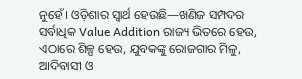ନୁହେଁ। ଓଡ଼ିଶାର ସ୍ୱାର୍ଥ ହେଉଛି—ଖଣିଜ ସମ୍ପଦର ସର୍ବାଧିକ Value Addition ରାଜ୍ୟ ଭିତରେ ହେଉ, ଏଠାରେ ଶିଳ୍ପ ହେଉ, ଯୁବକଙ୍କୁ ରୋଜଗାର ମିଳୁ, ଆଦିବାସୀ ଓ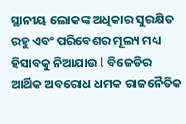ସ୍ଥାନୀୟ ଲୋକଙ୍କ ଅଧିକାର ସୁରକ୍ଷିତ ରହୁ ଏବଂ ପରିବେଶର ମୂଲ୍ୟ ମଧ୍ୟ ହିସାବକୁ ନିଆଯାଉ l ବିଜେଡିର ଆର୍ଥିକ ଅବରୋଧ ଧମକ ରାଜନୈତିକ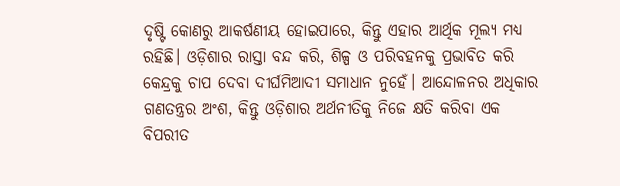ଦୃଷ୍ଟି କୋଣରୁ ଆକର୍ଷଣୀୟ ହୋଇପାରେ, କିନ୍ତୁ ଏହାର ଆର୍ଥିକ ମୂଲ୍ୟ ମଧ୍ୟ ରହିଛି। ଓଡ଼ିଶାର ରାସ୍ତା ବନ୍ଦ କରି, ଶିଳ୍ପ ଓ ପରିବହନକୁ ପ୍ରଭାବିତ କରି କେନ୍ଦ୍ରକୁ ଚାପ ଦେବା ଦୀର୍ଘମିଆଦୀ ସମାଧାନ ନୁହେଁ। ଆନ୍ଦୋଳନର ଅଧିକାର ଗଣତନ୍ତ୍ରର ଅଂଶ, କିନ୍ତୁ ଓଡ଼ିଶାର ଅର୍ଥନୀତିକୁ ନିଜେ କ୍ଷତି କରିବା ଏକ ବିପରୀତ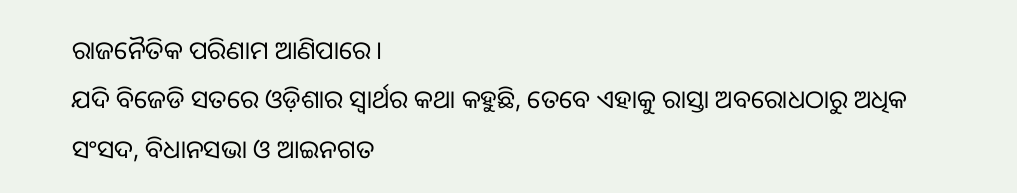ରାଜନୈତିକ ପରିଣାମ ଆଣିପାରେ।
ଯଦି ବିଜେଡି ସତରେ ଓଡ଼ିଶାର ସ୍ୱାର୍ଥର କଥା କହୁଛି, ତେବେ ଏହାକୁ ରାସ୍ତା ଅବରୋଧଠାରୁ ଅଧିକ ସଂସଦ, ବିଧାନସଭା ଓ ଆଇନଗତ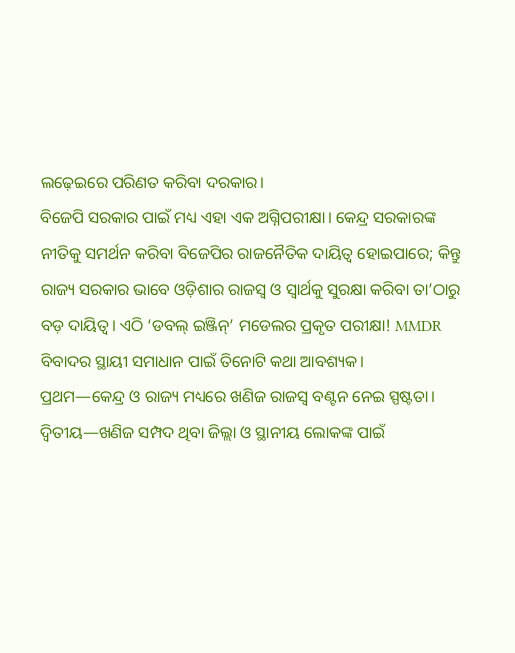ଲଢ଼େଇରେ ପରିଣତ କରିବା ଦରକାର।
ବିଜେପି ସରକାର ପାଇଁ ମଧ୍ୟ ଏହା ଏକ ଅଗ୍ନିପରୀକ୍ଷା। କେନ୍ଦ୍ର ସରକାରଙ୍କ ନୀତିକୁ ସମର୍ଥନ କରିବା ବିଜେପିର ରାଜନୈତିକ ଦାୟିତ୍ୱ ହୋଇପାରେ; କିନ୍ତୁ ରାଜ୍ୟ ସରକାର ଭାବେ ଓଡ଼ିଶାର ରାଜସ୍ୱ ଓ ସ୍ୱାର୍ଥକୁ ସୁରକ୍ଷା କରିବା ତା’ଠାରୁ ବଡ଼ ଦାୟିତ୍ୱ। ଏଠି ‘ଡବଲ୍ ଇଞ୍ଜିନ୍’ ମଡେଲର ପ୍ରକୃତ ପରୀକ୍ଷା! MMDR ବିବାଦର ସ୍ଥାୟୀ ସମାଧାନ ପାଇଁ ତିନୋଟି କଥା ଆବଶ୍ୟକ।
ପ୍ରଥମ—କେନ୍ଦ୍ର ଓ ରାଜ୍ୟ ମଧ୍ୟରେ ଖଣିଜ ରାଜସ୍ୱ ବଣ୍ଟନ ନେଇ ସ୍ପଷ୍ଟତା।
ଦ୍ୱିତୀୟ—ଖଣିଜ ସମ୍ପଦ ଥିବା ଜିଲ୍ଲା ଓ ସ୍ଥାନୀୟ ଲୋକଙ୍କ ପାଇଁ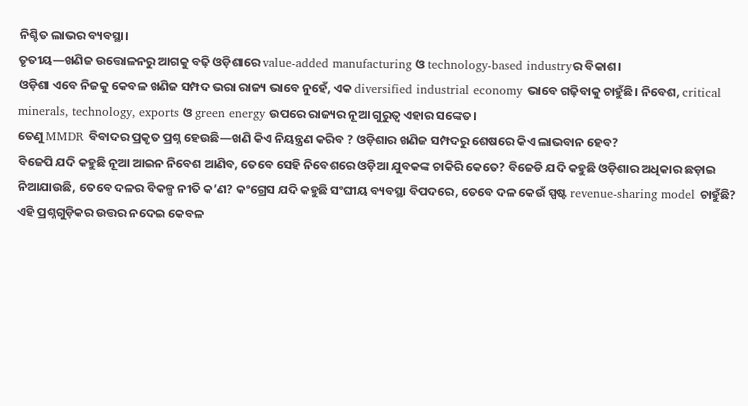ନିଶ୍ଚିତ ଲାଭର ବ୍ୟବସ୍ଥା।
ତୃତୀୟ—ଖଣିଜ ଉତ୍ତୋଳନରୁ ଆଗକୁ ବଢ଼ି ଓଡ଼ିଶାରେ value-added manufacturing ଓ technology-based industryର ବିକାଶ।
ଓଡ଼ିଶା ଏବେ ନିଜକୁ କେବଳ ଖଣିଜ ସମ୍ପଦ ଭରା ରାଜ୍ୟ ଭାବେ ନୁହେଁ, ଏକ diversified industrial economy ଭାବେ ଗଢ଼ିବାକୁ ଚାହୁଁଛି। ନିବେଶ, critical minerals, technology, exports ଓ green energy ଉପରେ ରାଜ୍ୟର ନୂଆ ଗୁରୁତ୍ୱ ଏହାର ସଙ୍କେତ।
ତେଣୁ MMDR ବିବାଦର ପ୍ରକୃତ ପ୍ରଶ୍ନ ହେଉଛି—ଖଣି କିଏ ନିୟନ୍ତ୍ରଣ କରିବ ? ଓଡ଼ିଶାର ଖଣିଜ ସମ୍ପଦରୁ ଶେଷରେ କିଏ ଲାଭବାନ ହେବ?
ବିଜେପି ଯଦି କହୁଛି ନୂଆ ଆଇନ ନିବେଶ ଆଣିବ, ତେବେ ସେହି ନିବେଶରେ ଓଡ଼ିଆ ଯୁବକଙ୍କ ଚାକିରି କେତେ? ବିଜେଡି ଯଦି କହୁଛି ଓଡ଼ିଶାର ଅଧିକାର ଛଡ଼ାଇ ନିଆଯାଉଛି, ତେବେ ଦଳର ବିକଳ୍ପ ନୀତି କ’ଣ? କଂଗ୍ରେସ ଯଦି କହୁଛି ସଂଘୀୟ ବ୍ୟବସ୍ଥା ବିପଦରେ, ତେବେ ଦଳ କେଉଁ ସ୍ପଷ୍ଟ revenue-sharing model ଚାହୁଁଛି?
ଏହି ପ୍ରଶ୍ନଗୁଡ଼ିକର ଉତ୍ତର ନଦେଇ କେବଳ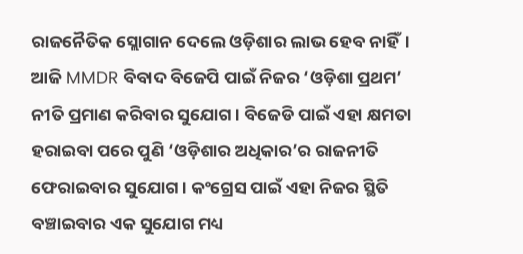ରାଜନୈତିକ ସ୍ଲୋଗାନ ଦେଲେ ଓଡ଼ିଶାର ଲାଭ ହେବ ନାହିଁ।
ଆଜି MMDR ବିବାଦ ବିଜେପି ପାଇଁ ନିଜର ‘ଓଡ଼ିଶା ପ୍ରଥମ’ ନୀତି ପ୍ରମାଣ କରିବାର ସୁଯୋଗ। ବିଜେଡି ପାଇଁ ଏହା କ୍ଷମତା ହରାଇବା ପରେ ପୁଣି ‘ଓଡ଼ିଶାର ଅଧିକାର’ର ରାଜନୀତି ଫେରାଇବାର ସୁଯୋଗ। କଂଗ୍ରେସ ପାଇଁ ଏହା ନିଜର ସ୍ଥିତି ବଞ୍ଚାଇବାର ଏକ ସୁଯୋଗ ମଧ୍ୟ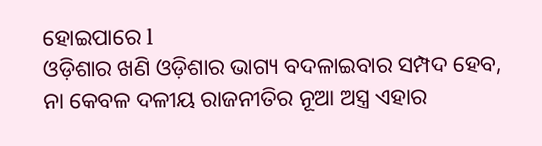ହୋଇପାରେ l
ଓଡ଼ିଶାର ଖଣି ଓଡ଼ିଶାର ଭାଗ୍ୟ ବଦଳାଇବାର ସମ୍ପଦ ହେବ, ନା କେବଳ ଦଳୀୟ ରାଜନୀତିର ନୂଆ ଅସ୍ତ୍ର ଏହାର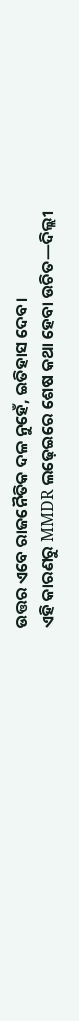ଉତ୍ତର ଏବେ ରାଜନୈତିକ ଦଳ ନୁହେଁ, ଇତିହାସ ଦେବ।
ଏହି କାରଣରୁ MMDR ଲଢ଼େଇରେ ଶେଷ କଥା ହେବା ଉଚିତ—ଦିଲ୍ଲୀ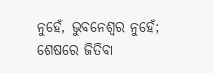ନୁହେଁ, ଭୁବନେଶ୍ୱର ନୁହେଁ; ଶେଷରେ ଜିତିବା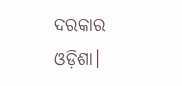ଦରକାର ଓଡ଼ିଶା।